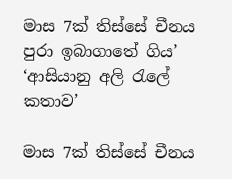මාස 7ක් තිස්සේ චීනය පුරා ඉබාගාතේ ගිය’ ‘ආසියානු අලි රැලේ කතාව’

මාස 7ක් තිස්සේ චීනය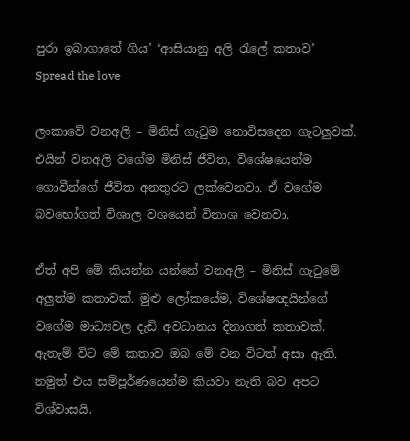පුරා ඉබාගාතේ ගිය’ ‘ආසියානු අලි රැලේ කතාව’
Spread the love

ලංකාවේ වනඅලි – මිනිස් ගැටුම නොවිසදෙන ගැටලුවක්. එයින් වනඅලි වගේම මිනිස් ජීවිත, විශේෂයෙන්ම ගොවීන්ගේ ජීවිත අනතුරට ලක්වෙනවා. ඒ වගේම බවභෝගත් විශාල වශයෙන් විනාශ වෙනවා.

ඒත් අපි මේ කියන්න යන්නේ වනඅලි – මිනිස් ගැටුමේ අලුත්ම කතාවක්. මුළු ලෝකයේම, විශේෂඥයින්ගේ වගේම මාධ්‍යවල දැඩි අවධානය දිනාගත් කතාවක්. ඇතැම් විට මේ කතාව ඔබ මේ වන විටත් අසා ඇති. නමුත් එය සම්පූර්ණයෙන්ම කියවා නැති බව අපට විශ්වාසයි.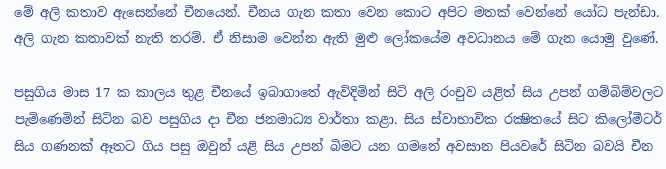මේ අලි කතාව ඇසෙන්නේ චීනයෙන්. චීනය ගැන කතා වෙන කොට අපිට මතක් වෙන්නේ යෝධ පැන්ඩා. අලි ගැන කතාවක් නැති තරම්. ඒ නිසාම වෙන්න ඇති මුළු ලෝකයේම අවධානය මේ ගැන යොමු වුණේ.

පසුගිය මාස 17 ක කාලය තුළ චීනයේ ඉබාගාතේ ඇවිදිමින් සිටි අලි රංචුව යළිත් සිය උපන් ගම්බිම්වලට පැමිණෙමින් සිටින බව පසුගිය දා චීන ජනමාධ්‍ය වාර්තා කළා. සිය ස්වාභාවික රක්‍ෂිතයේ සිට කිලෝමීටර් සිය ගණනක් ඈතට ගිය පසු ඔවුන් යළි සිය උපන් බිමට යන ගමනේ අවසාන පියවරේ සිටින බවයි චීන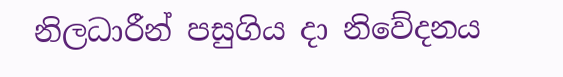නිලධාරීන් පසුගිය දා නිවේදනය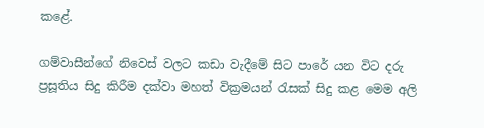කළේ.

ගම්වාසීන්ගේ නිවෙස් වලට කඩා වැදීමේ සිට පාරේ යන විට දරු ප්‍රසූතිය සිදු කිරීම දක්වා මහත් වික්‍රමයන් රැසක් සිදු කළ මෙම අලි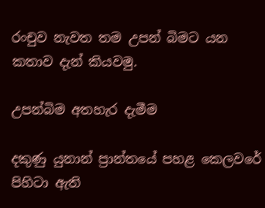රංචුව නැවත තම උපන් බිමට යන කතාව දැන් කියවමු.

උපන්බිම අතහැර දැමීම

දකුණු යුනාන් ප්‍රාන්තයේ පහළ කෙලවරේ පිහිටා ඇති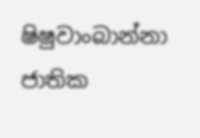ෂිෂුවාංබාන්නා ජාතික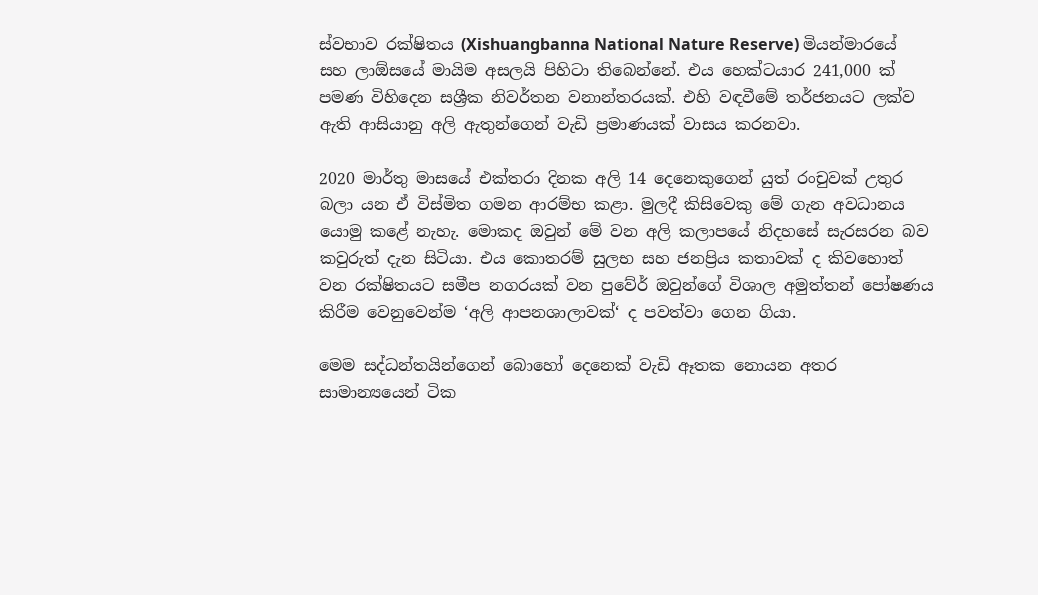ස්වභාව රක්ෂිතය (Xishuangbanna National Nature Reserve) මියන්මාරයේ සහ ලාඕසයේ මායිම අසලයි පිහිටා තිබෙන්නේ. එය හෙක්ටයාර 241,000 ක් පමණ විහිදෙන සශ්‍රීක නිවර්තන වනාන්තරයක්. එහි වඳවීමේ තර්ජනයට ලක්ව ඇති ආසියානු අලි ඇතුන්ගෙන් වැඩි ප්‍රමාණයක් වාසය කරනවා.

2020 මාර්තු මාසයේ එක්තරා දිනක අලි 14 දෙනෙකුගෙන් යුත් රංචුවක් උතුර බලා යන ඒ විස්මිත ගමන ආරම්භ කළා. මුලදී කිසිවෙකු මේ ගැන අවධානය යොමු කළේ නැහැ. මොකද ඔවුන් මේ වන අලි කලාපයේ නිදහසේ සැරසරන බව කවුරුත් දැන සිටියා. එය කොතරම් සුලභ සහ ජනප්‍රිය කතාවක් ද කිවහොත් වන රක්ෂිතයට සමීප නගරයක් වන පුවේර් ඔවුන්ගේ විශාල අමුත්තන් පෝෂණය කිරීම වෙනුවෙන්ම ‘අලි ආපනශාලාවක්‘ ද පවත්වා ගෙන ගියා.

මෙම සද්ධන්තයින්ගෙන් බොහෝ දෙනෙක් වැඩි ඈතක නොයන අතර සාමාන්‍යයෙන් ටික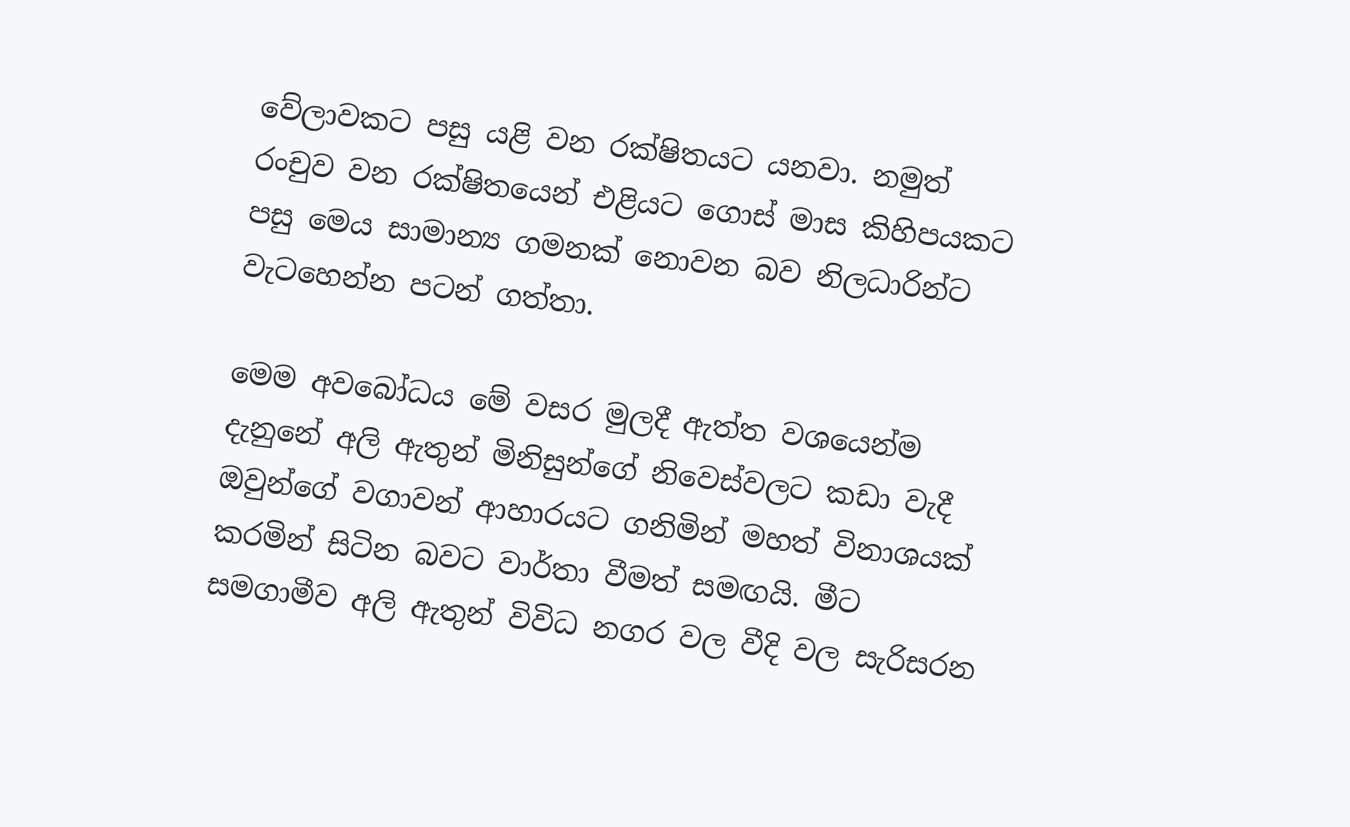වේලාවකට පසු යළි වන රක්ෂිතයට යනවා. නමුත් රංචුව වන රක්ෂිතයෙන් එළියට ගොස් මාස කිහිපයකට පසු මෙය සාමාන්‍ය ගමනක් නොවන බව නිලධාරින්ට වැටහෙන්න පටන් ගත්තා.

මෙම අවබෝධය මේ වසර මුලදී ඇත්ත වශයෙන්ම දැනුනේ අලි ඇතුන් මිනිසුන්ගේ නිවෙස්වලට කඩා වැදී ඔවුන්ගේ වගාවන් ආහාරයට ගනිමින් මහත් විනාශයක් කරමින් සිටින බවට වාර්තා වීමත් සමඟයි. මීට සමගාමීව අලි ඇතුන් විවිධ නගර වල වීදි වල සැරිසරන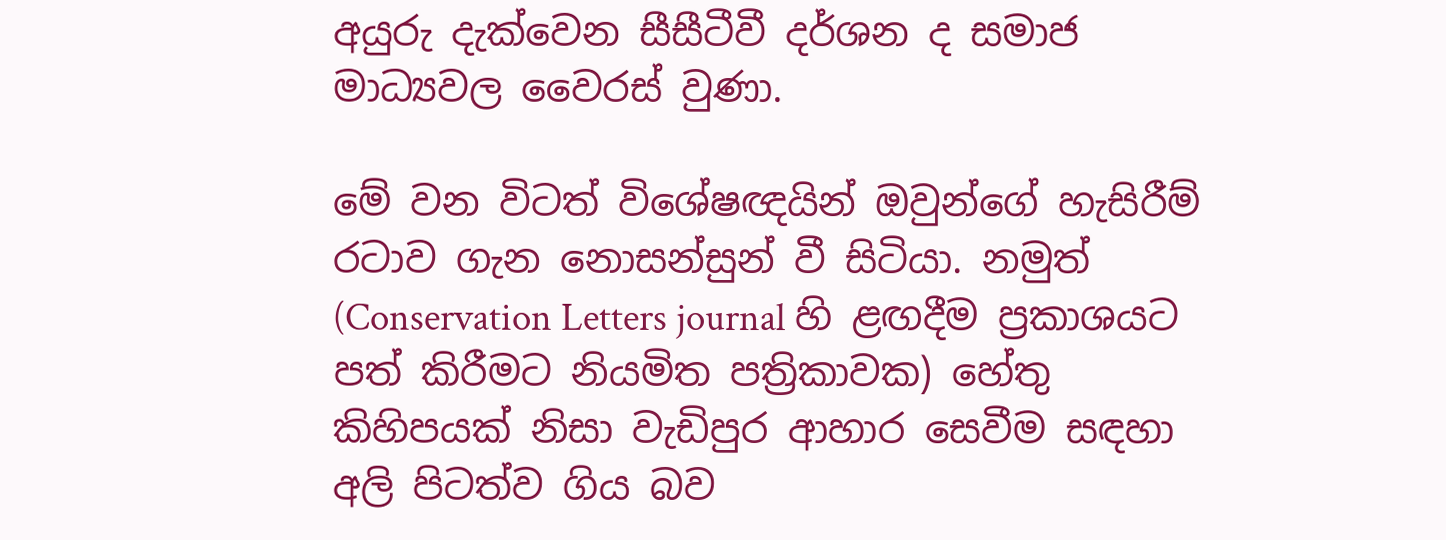අයුරු දැක්වෙන සීසීටීවී දර්ශන ද සමාජ මාධ්‍යවල වෛරස් වුණා.

මේ වන විටත් විශේෂඥයින් ඔවුන්ගේ හැසිරීම් රටාව ගැන නොසන්සුන් වී සිටියා. නමුත් (Conservation Letters journal හි ළඟදීම ප්‍රකාශයට පත් කිරීමට නියමිත පත්‍රිකාවක) හේතු කිහිපයක් නිසා වැඩිපුර ආහාර සෙවීම සඳහා අලි පිටත්ව ගිය බව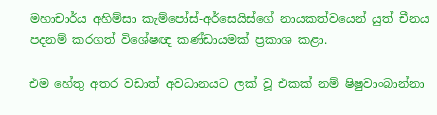මහාචාර්ය අහිම්සා කැම්පෝස්-අර්සෙයිස්ගේ නායකත්වයෙන් යුත් චීනය පදනම් කරගත් විශේෂඥ කණ්ඩායමක් ප්‍රකාශ කළා.

එම හේතු අතර වඩාත් අවධානයට ලක් වූ එකක් නම් ෂිෂුවාංබාන්නා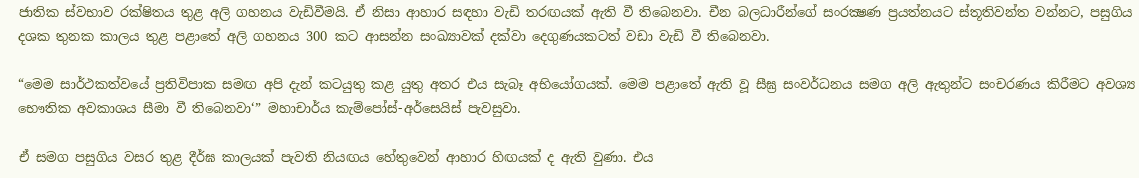ජාතික ස්වභාව රක්ෂිතය තුළ අලි ගහනය වැඩිවීමයි. ඒ නිසා ආහාර සඳහා වැඩි තරඟයක් ඇති වී තිබෙනවා. චීන බලධාරීන්ගේ සංරක්‍ෂණ ප්‍රයත්නයට ස්තූතිවන්ත වන්නට, පසුගිය දශක තුනක කාලය තුළ පළාතේ අලි ගහනය 300 කට ආසන්න සංඛ්‍යාවක් දක්වා දෙගුණයකටත් වඩා වැඩි වී තිබෙනවා.

“මෙම සාර්ථකත්වයේ ප්‍රතිවිපාක සමඟ අපි දැන් කටයුතු කළ යුතු අතර එය සැබෑ අභියෝගයක්. මෙම පළාතේ ඇති වූ සීඝ්‍ර සංවර්ධනය සමග අලි ඇතුන්ට සංචරණය කිරීමට අවශ්‍ය භෞතික අවකාශය සීමා වී තිබෙනවා‘” මහාචාර්ය කැම්පෝස්-අර්සෙයිස් පැවසුවා.

ඒ සමග පසුගිය වසර තුළ දීර්ඝ කාලයක් පැවති නියඟය හේතුවෙන් ආහාර හිඟයක් ද ඇති වුණා. එය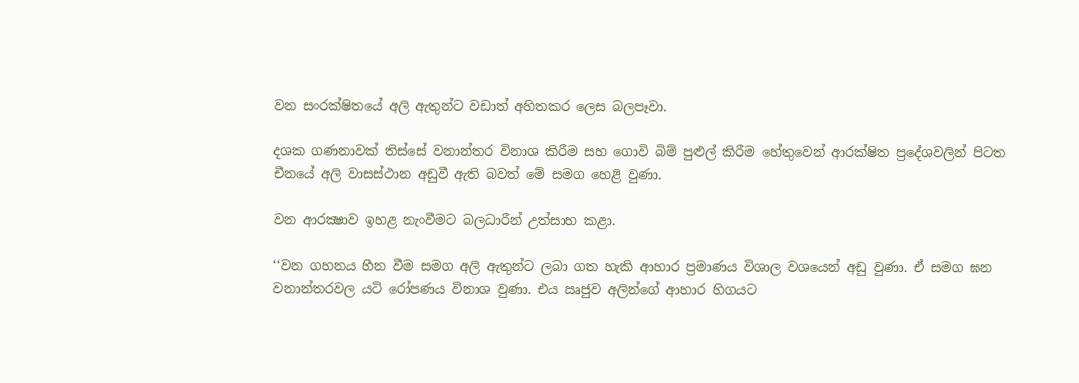වන සංරක්ෂිතයේ අලි ඇතුන්ට වඩාත් අහිතකර ලෙස බලපෑවා.

දශක ගණනාවක් තිස්සේ වනාන්තර විනාශ කිරීම සහ ගොවි බිම් පුළුල් කිරීම හේතුවෙන් ආරක්ෂිත ප්‍රදේශවලින් පිටත චීනයේ අලි වාසස්ථාන අඩුවී ඇති බවත් මේ සමග හෙළි වුණා.

වන ආරක්‍ෂාව ඉහළ නැංවීමට බලධාරීන් උත්සාහ කළා.

‘‘වන ගහනය හීන වීම සමග අලි ඇතුන්ට ලබා ගත හැකි ආහාර ප්‍රමාණය විශාල වශයෙන් අඩු වුණා. ඒ සමග ඝන වනාන්තරවල යටි රෝපණය විනාශ වුණා. එය ඍජුව අලින්ගේ ආහාර හිගයට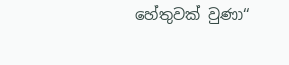හේතුවක් වුණා‘‘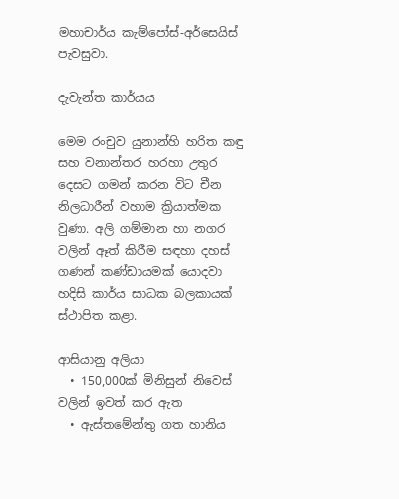මහාචාර්ය කැම්පෝස්-අර්සෙයිස් පැවසුවා.

දැවැන්ත කාර්යය

මෙම රංචුව යුනාන්හි හරිත කඳු සහ වනාන්තර හරහා උතුර දෙසට ගමන් කරන විට චීන නිලධාරීන් වහාම ක්‍රියාත්මක වුණා. අලි ගම්මාන හා නගර වලින් ඈත් කිරීම සඳහා දහස් ගණන් කණ්ඩායමක් යොදවා හදිසි කාර්ය සාධක බලකායක් ස්ථාපිත කළා.

ආසියානු අලියා
  • 150,000ක් මිනිසුන් නිවෙස් වලින් ඉවත් කර ඇත
  • ඇස්තමේන්තු ගත හානිය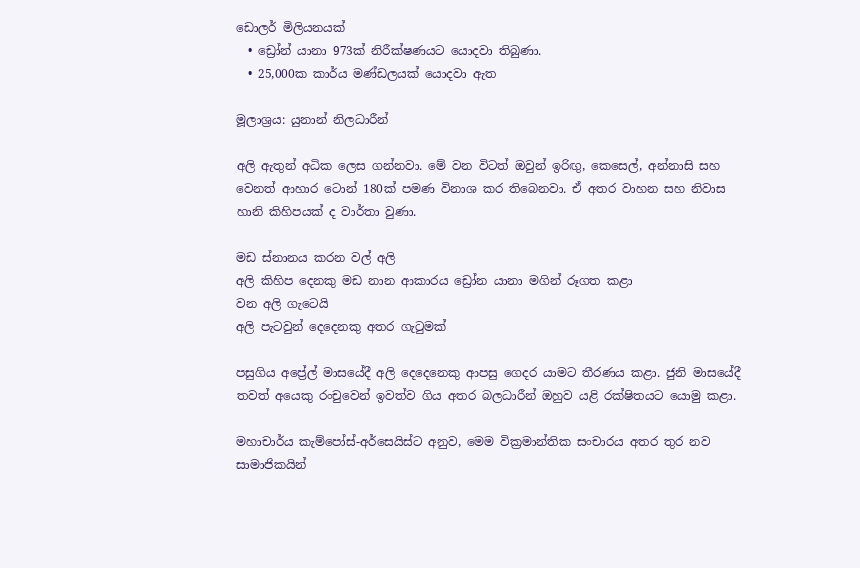ඩොලර් මිලියනයක්
  • ඩ්‍රෝන් යානා 973ක් නිරීක්ෂණයට යොදවා තිබුණා.
  • 25,000ක කාර්ය මණ්ඩලයක් යොදවා ඇත

මූලාශ්‍රය: යුනාන් නිලධාරීන්

අලි ඇතුන් අධික ලෙස ගන්නවා. මේ වන විටත් ඔවුන් ඉරිඟු, කෙසෙල්, අන්නාසි සහ වෙනත් ආහාර ටොන් 180ක් පමණ විනාශ කර තිබෙනවා. ඒ අතර වාහන සහ නිවාස හානි කිහිපයක් ද වාර්තා වුණා.

මඩ ස්නානය කරන වල් අලි
අලි කිහිප දෙනකු මඩ නාන ආකාරය ඩ්‍රෝන යානා මගින් රූගත කළා
වන අලි ගැටෙයි
අලි පැටවුන් දෙදෙනකු අතර ගැටුමක්

පසුගිය අප්‍රේල් මාසයේදී අලි දෙදෙනෙකු ආපසු ගෙදර යාමට තීරණය කළා. ජුනි මාසයේදී තවත් අයෙකු රංචුවෙන් ඉවත්ව ගිය අතර බලධාරීන් ඔහුව යළි රක්ෂිතයට යොමු කළා.

මහාචාර්ය කැම්පෝස්-අර්සෙයිස්ට අනුව, මෙම වික්‍රමාන්තික සංචාරය අතර තුර නව සාමාජිකයින්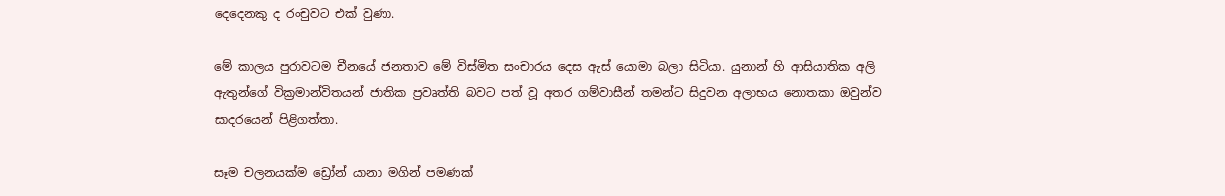දෙදෙනකු ද රංචුවට එක් වුණා.

මේ කාලය පුරාවටම චීනයේ ජනතාව මේ විස්මිත සංචාරය දෙස ඇස් යොමා බලා සිටියා. යුනාන් හි ආසියාතික අලි ඇතුන්ගේ වික්‍රමාන්විතයන් ජාතික ප්‍රවෘත්ති බවට පත් වූ අතර ගම්වාසීන් තමන්ට සිදුවන අලාභය නොතකා ඔවුන්ව සාදරයෙන් පිළිගත්තා.

සෑම චලනයක්ම ඩ්‍රෝන් යානා මගින් පමණක්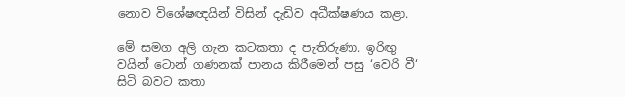නොව විශේෂඥයින් විසින් දැඩිව අධීක්ෂණය කළා.

මේ සමග අලි ගැන කටකතා ද පැතිරුණා. ඉරිඟු වයින් ටොන් ගණනක් පානය කිරීමෙන් පසු ‘වෙරි වී‘ සිටි බවට කතා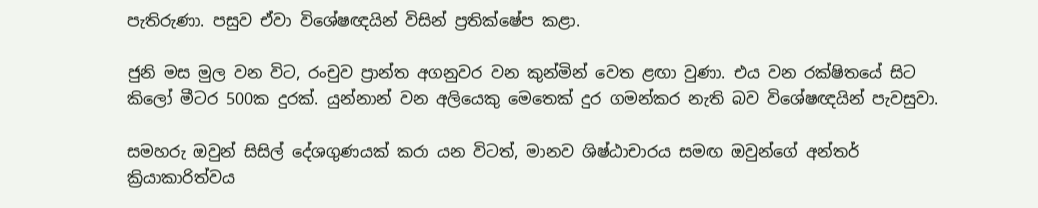පැතිරුණා. පසුව ඒවා විශේෂඥයින් විසින් ප්‍රතික්ෂේප කළා.

ජුනි මස මුල වන විට, රංචුව ප්‍රාන්ත අගනුවර වන කුන්මින් වෙත ළඟා වුණා. එය වන රක්ෂිතයේ සිට කිලෝ මීටර 500ක දුරක්. යුන්නාන් වන අලියෙකු මෙතෙක් දුර ගමන්කර නැති බව විශේෂඥයින් පැවසුවා.

සමහරු ඔවුන් සිසිල් දේශගුණයක් කරා යන විටත්, මානව ශිෂ්ඨාචාරය සමඟ ඔවුන්ගේ අන්තර් ක්‍රියාකාරිත්වය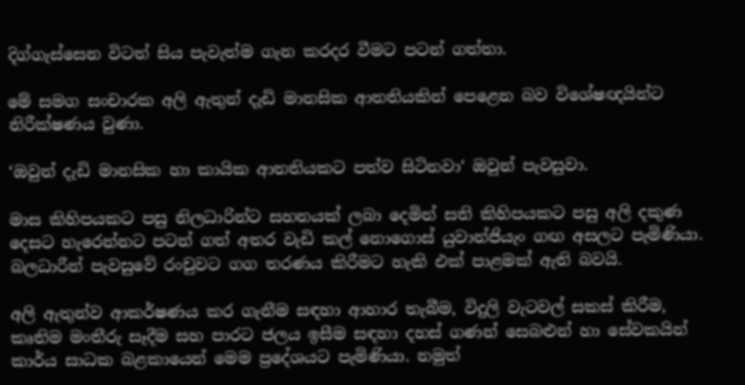දිග්ගැස්සෙන විටත් සිය පැවැත්ම ගැන කරදර වීමට පටන් ගත්තා.

මේ සමග සංචාරක අලි ඇතුන් දැඩි මානසික ආතතියකින් පෙළෙන බව විශේෂඥයින්ට නිරීක්ෂණය වුණා.

‘ඔවුන් දැඩි මානසික හා කායික ආතතියකට පත්ව සිටිනවා‘ ඔවුන් පැවසුවා.

මාස කිහිපයකට පසු නිලධාරින්ට සහනයක් ලබා දෙමින් සති කිහිපයකට පසු අලි දකුණ දෙසට හැරෙන්නට පටන් ගත් අතර වැඩි කල් නොගොස් යුවාන්ජියැං ගඟ අසලට පැමිණියා. බලධාරීන් පැවසුවේ රංචුවට ගග තරණය කිරීමට හැකි එක් පාළමක් ඇති බවයි.

අලි ඇතුන්ව ආකර්ෂණය කර ගැනීම සඳහා ආහාර තැබීම, විදුලි වැටවල් සකස් කිරීම, කෘතිම මංතීරු සෑදීම සහ පාරට ජලය ඉසීම සඳහා දහස් ගණන් සෙබළුන් හා සේවකයින් කාර්ය සාධක බළකායෙන් මෙම ප්‍රදේශයට පැමිණියා. නමුත්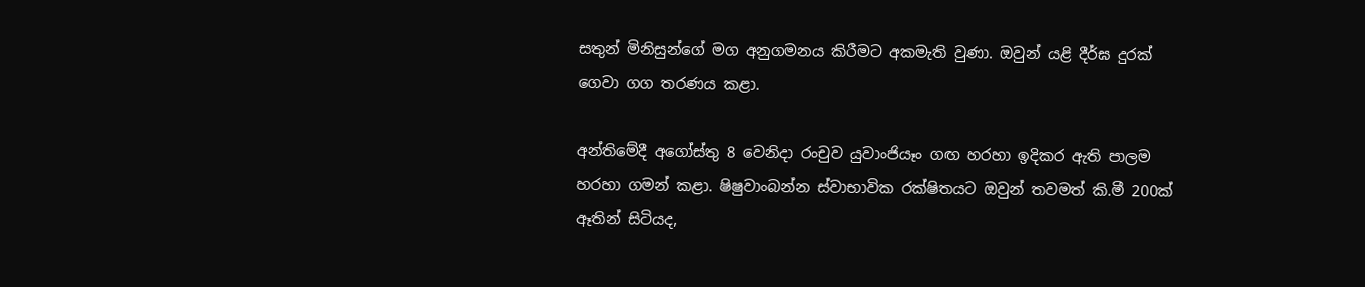සතුන් මිනිසුන්ගේ මග අනුගමනය කිරීමට අකමැති වුණා. ඔවුන් යළි දීර්ඝ දුරක් ගෙවා ගග තරණය කළා.

අන්තිමේදී අගෝස්තු 8 වෙනිදා රංචුව යුවාංජියෑං ගඟ හරහා ඉදිකර ඇති පාලම හරහා ගමන් කළා. ෂිෂුවාංබන්න ස්වාභාවික රක්ෂිතයට ඔවුන් තවමත් කි.මී 200ක් ඈතින් සිටියද,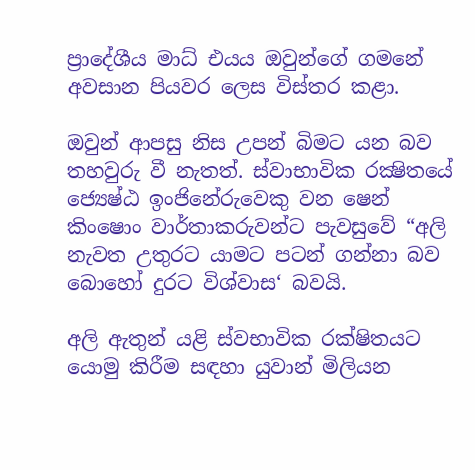ප්‍රාදේශීය මාධ්‍ එයය ඔවුන්ගේ ගමනේ අවසාන පියවර ලෙස විස්තර කළා.

ඔවුන් ආපසු නිස උපන් බිමට යන බව තහවුරු වී නැතත්. ස්වාභාවික රක්‍ෂිතයේ ජ්‍යෙෂ්ඨ ඉංජිනේරුවෙකු වන ෂෙන් කිංෂොං වාර්තාකරුවන්ට පැවසුවේ “අලි නැවත උතුරට යාමට පටන් ගන්නා බව බොහෝ දුරට විශ්වාස‘ බවයි.

අලි ඇතුන් යළි ස්වභාවික රක්ෂිතයට යොමු කිරීම සඳහා යුවාන් මිලියන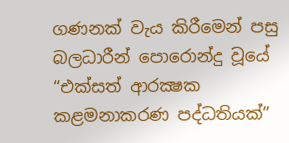ගණනක් වැය කිරීමෙන් පසු බලධාරීන් පොරොන්දු වූයේ “එක්සත් ආරක්‍ෂක කළමනාකරණ පද්ධතියක්”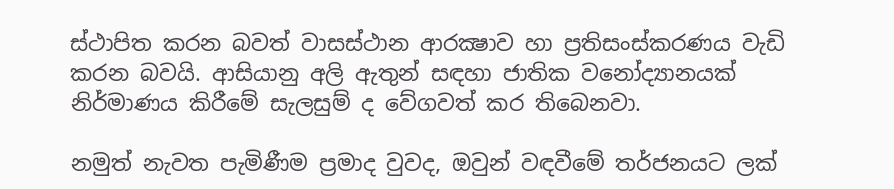ස්ථාපිත කරන බවත් වාසස්ථාන ආරක්‍ෂාව හා ප්‍රතිසංස්කරණය වැඩි කරන බවයි. ආසියානු අලි ඇතුන් සඳහා ජාතික වනෝද්‍යානයක් නිර්මාණය කිරීමේ සැලසුම් ද වේගවත් කර තිබෙනවා.

නමුත් නැවත පැමිණීම ප්‍රමාද වුවද, ඔවුන් වඳවීමේ තර්ජනයට ලක්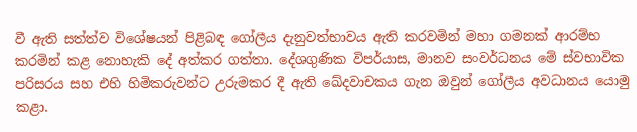වී ඇති සත්ත්ව විශේෂයන් පිළිබඳ ගෝලීය දැනුවත්භාවය ඇති කරවමින් මහා ගමනක් ආරම්භ කරමින් කළ නොහැකි දේ අත්කර ගත්තා. දේශගුණික විපර්යාස, මානව සංවර්ධනය මේ ස්වභාවික පරිසරය සහ එහි හිමිකරුවන්ට උරුමකර දී ඇති ඛේදවාචකය ගැන ඔවුන් ගෝලීය අවධානය යොමු කළා.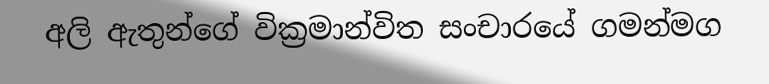අලි ඇතුන්ගේ වික්‍රමාන්විත සංචාරයේ ගමන්මග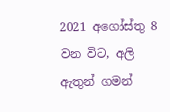2021 අගෝස්තු 8 වන විට, අලි ඇතුන් ගමන්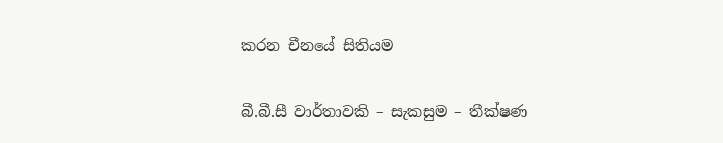කරන චීනයේ සිතියම

බී.බී.සී වාර්තාවකි – සැකසුම – තීක්ෂණ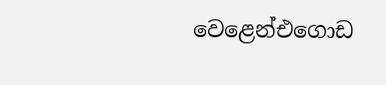වෙළෙන්එගොඩ